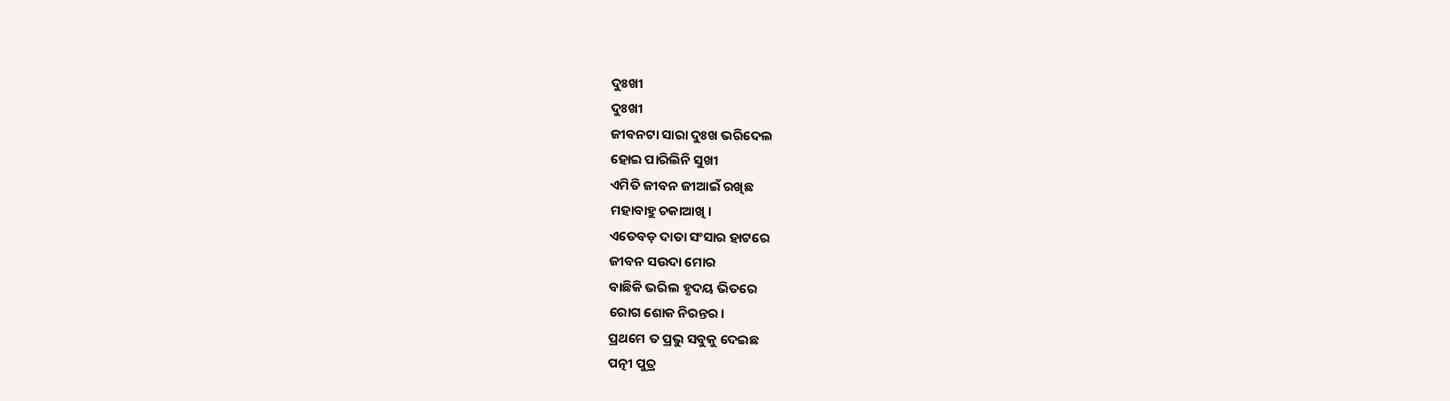ଦୁଃଖୀ
ଦୁଃଖୀ
ଜୀବନଟା ସାରା ଦୁଃଖ ଭରିଦେଲ
ହୋଇ ପାରିଲିନି ସୁଖୀ
ଏମିତି ଜୀବନ ଜୀଆଇଁ ରଖିଛ
ମହାବାହୁ ଚକାଆଖି।
ଏତେବଡ଼ ଦାତା ସଂସାର ହାଟରେ
ଜୀବନ ସଉଦା ମୋର
ବାଛିକି ଭରିଲ ହୃଦୟ ଭିତରେ
ରୋଗ ଶୋକ ନିରନ୍ତର।
ପ୍ରଥମେ ତ ପ୍ରଭୁ ସବୁକୁ ଦେଇଛ
ପତ୍ନୀ ପୁତ୍ର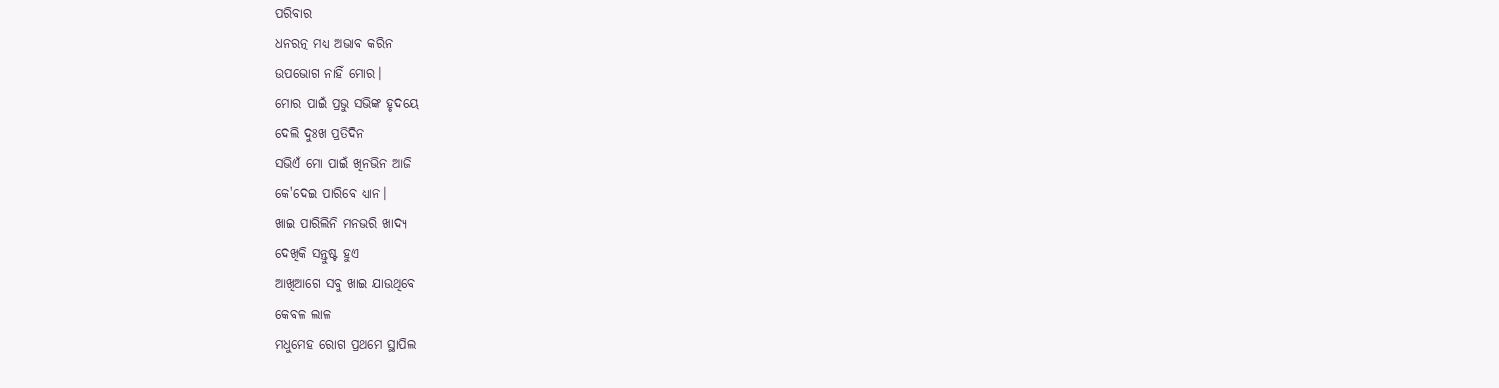ପରିବାର
ଧନରତ୍ନ ମଧ୍ୟ ଅଭାବ କରିନ
ଉପଭୋଗ ନାହିଁ ମୋର।
ମୋର ପାଇଁ ପ୍ରଭୁ ସଭିଙ୍କ ହୃଦୟେ
ଦେଲି ଦୁଃଖ ପ୍ରତିଦିନ
ସଭିଏଁ ମୋ ପାଇଁ ଖିନଭିନ ଆଜି
କେ'ଦେଇ ପାରିବେ ଧ୍ୟାନ।
ଖାଇ ପାରିଲିନି ମନଭରି ଖାଦ୍ୟ
ଦେଖିକି ସନ୍ତୁଷ୍ଟ ହୁଏ
ଆଖିଆଗେ ସବୁ ଖାଇ ଯାଉଥିବେ
କେବଳ ଲାଳ
ମଧୁମେହ ରୋଗ ପ୍ରଥମେ ସ୍ଥାପିଲ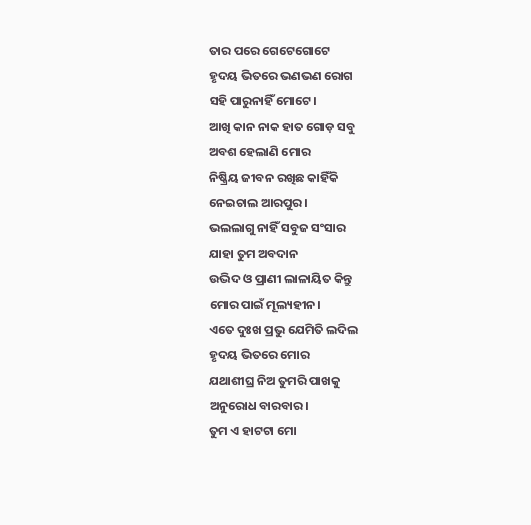ତାର ପରେ ଗେଟେଗୋଟେ
ହୃଦୟ ଭିତରେ ଭଣଭଣ ରୋଗ
ସହି ପାରୁନାହିଁ ମୋଟେ।
ଆଖି କାନ ନାକ ହାତ ଗୋଡ଼ ସବୁ
ଅବଶ ହେଲାଣି ମୋର
ନିଷ୍କ୍ରିୟ ଜୀବନ ରଖିଛ କାହିଁକି
ନେଇଚାଲ ଆରପୁର।
ଭଲଲାଗୁ ନାହିଁ ସବୁଜ ସଂସାର
ଯାହା ତୁମ ଅବଦାନ
ଉଦ୍ଭିଦ ଓ ପ୍ରାଣୀ ଲାଳାୟିତ କିନ୍ତୁ
ମୋର ପାଇଁ ମୂଲ୍ୟହୀନ।
ଏତେ ଦୁଃଖ ପ୍ରଭୁ ଯେମିତି ଲଦିଲ
ହୃଦୟ ଭିତରେ ମୋର
ଯଥାଶୀଘ୍ର ନିଅ ତୁମରି ପାଖକୁ
ଅନୁରୋଧ ବାରବାର।
ତୁମ ଏ ହାଟଟା ମୋ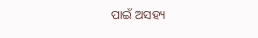ପାଇଁ ଅସହ୍ୟ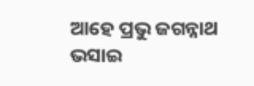ଆହେ ପ୍ରଭୁ ଜଗନ୍ନାଥ
ଭସାଇ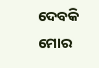ଦେବକି ମୋର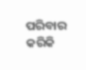ପରିବାର
କରିକି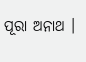ପୂରା ଅନାଥ ।